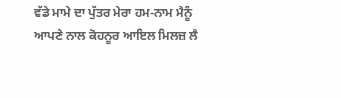ਵੱਡੇ ਮਾਮੇ ਦਾ ਪੁੱਤਰ ਮੇਰਾ ਹਮ-ਨਾਮ ਮੈਨੂੰ ਆਪਣੇ ਨਾਲ ਕੋਹਨੂਰ ਆਇਲ ਮਿਲਜ਼ ਲੈ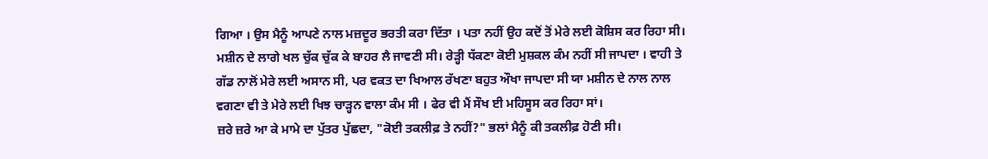ਗਿਆ । ਉਸ ਮੈਨੂੰ ਆਪਣੇ ਨਾਲ ਮਜ਼ਦੂਰ ਭਰਤੀ ਕਰਾ ਦਿੱਤਾ । ਪਤਾ ਨਹੀਂ ਉਹ ਕਦੋਂ ਤੋਂ ਮੇਰੇ ਲਈ ਕੋਸ਼ਿਸ ਕਰ ਰਿਹਾ ਸੀ। ਮਸ਼ੀਨ ਦੇ ਲਾਗੇ ਖਲ ਚੁੱਕ ਚੁੱਕ ਕੇ ਬਾਹਰ ਲੈ ਜਾਵਣੀ ਸੀ। ਰੇੜ੍ਹੀ ਧੱਕਣਾ ਕੋਈ ਮੁਸ਼ਕਲ ਕੰਮ ਨਹੀਂ ਸੀ ਜਾਪਦਾ । ਵਾਹੀ ਤੇ ਗੱਡ ਨਾਲੋਂ ਮੇਰੇ ਲਈ ਅਸਾਨ ਸੀ, ਪਰ ਵਕਤ ਦਾ ਖਿਆਲ ਰੱਖਣਾ ਬਹੁਤ ਔਖਾ ਜਾਪਦਾ ਸੀ ਯਾ ਮਸ਼ੀਨ ਦੇ ਨਾਲ ਨਾਲ ਵਗਣਾ ਵੀ ਤੇ ਮੇਰੇ ਲਈ ਖਿਝ ਚਾੜ੍ਹਨ ਵਾਲਾ ਕੰਮ ਸੀ । ਫੇਰ ਵੀ ਮੈਂ ਸੌਖ ਈ ਮਹਿਸੂਸ ਕਰ ਰਿਹਾ ਸਾਂ।
ਜ਼ਰੇ ਜ਼ਰੇ ਆ ਕੇ ਮਾਮੇ ਦਾ ਪੁੱਤਰ ਪੁੱਛਦਾ, "ਕੋਈ ਤਕਲੀਫ਼ ਤੇ ਨਹੀਂ?" ਭਲਾਂ ਮੈਨੂੰ ਕੀ ਤਕਲੀਫ਼ ਹੋਣੀ ਸੀ।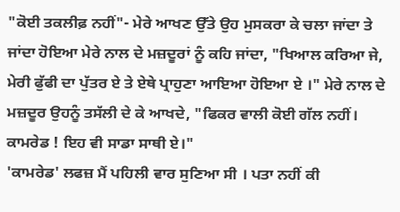"ਕੋਈ ਤਕਲੀਫ਼ ਨਹੀਂ"- ਮੇਰੇ ਆਖਣ ਉੱਤੇ ਉਹ ਮੁਸਕਰਾ ਕੇ ਚਲਾ ਜਾਂਦਾ ਤੇ ਜਾਂਦਾ ਹੋਇਆ ਮੇਰੇ ਨਾਲ ਦੇ ਮਜ਼ਦੂਰਾਂ ਨੂੰ ਕਹਿ ਜਾਂਦਾ, "ਖਿਆਲ ਕਰਿਆ ਜੇ, ਮੇਰੀ ਫੁੱਫੀ ਦਾ ਪੁੱਤਰ ਏ ਤੇ ਏਥੇ ਪ੍ਰਾਹੁਣਾ ਆਇਆ ਹੋਇਆ ਏ ।" ਮੇਰੇ ਨਾਲ ਦੇ ਮਜ਼ਦੂਰ ਉਹਨੂੰ ਤਸੱਲੀ ਦੇ ਕੇ ਆਖਦੇ, "ਫਿਕਰ ਵਾਲੀ ਕੋਈ ਗੱਲ ਨਹੀਂ। ਕਾਮਰੇਡ ! ਇਹ ਵੀ ਸਾਡਾ ਸਾਥੀ ਏ।"
'ਕਾਮਰੇਡ' ਲਫਜ਼ ਮੈਂ ਪਹਿਲੀ ਵਾਰ ਸੁਣਿਆ ਸੀ । ਪਤਾ ਨਹੀਂ ਕੀ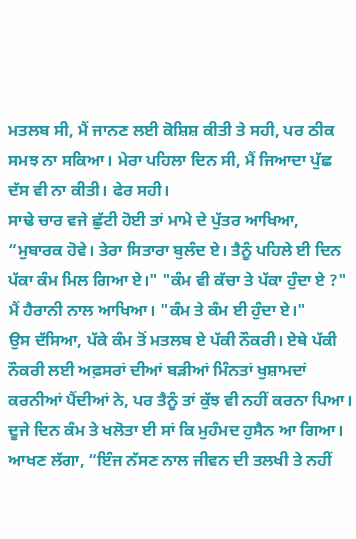ਮਤਲਬ ਸੀ, ਮੈਂ ਜਾਨਣ ਲਈ ਕੋਸ਼ਿਸ਼ ਕੀਤੀ ਤੇ ਸਹੀ, ਪਰ ਠੀਕ ਸਮਝ ਨਾ ਸਕਿਆ। ਮੇਰਾ ਪਹਿਲਾ ਦਿਨ ਸੀ, ਮੈਂ ਜਿਆਦਾ ਪੁੱਛ ਦੱਸ ਵੀ ਨਾ ਕੀਤੀ। ਫੇਰ ਸਹੀ।
ਸਾਢੇ ਚਾਰ ਵਜੇ ਛੁੱਟੀ ਹੋਈ ਤਾਂ ਮਾਮੇ ਦੇ ਪੁੱਤਰ ਆਖਿਆ, “ਮੁਬਾਰਕ ਹੋਵੇ। ਤੇਰਾ ਸਿਤਾਰਾ ਬੁਲੰਦ ਏ। ਤੈਨੂੰ ਪਹਿਲੇ ਈ ਦਿਨ ਪੱਕਾ ਕੰਮ ਮਿਲ ਗਿਆ ਏ।" "ਕੰਮ ਵੀ ਕੱਚਾ ਤੇ ਪੱਕਾ ਹੁੰਦਾ ਏ ?" ਮੈਂ ਹੈਰਾਨੀ ਨਾਲ ਆਖਿਆ। "ਕੰਮ ਤੇ ਕੰਮ ਈ ਹੁੰਦਾ ਏ।"
ਉਸ ਦੱਸਿਆ, ਪੱਕੇ ਕੰਮ ਤੋਂ ਮਤਲਬ ਏ ਪੱਕੀ ਨੌਕਰੀ। ਏਥੇ ਪੱਕੀ ਨੌਕਰੀ ਲਈ ਅਫ਼ਸਰਾਂ ਦੀਆਂ ਬੜੀਆਂ ਮਿੰਨਤਾਂ ਖੁਸ਼ਾਮਦਾਂ ਕਰਨੀਆਂ ਪੈਂਦੀਆਂ ਨੇ, ਪਰ ਤੈਨੂੰ ਤਾਂ ਕੁੱਝ ਵੀ ਨਹੀਂ ਕਰਨਾ ਪਿਆ।
ਦੂਜੇ ਦਿਨ ਕੰਮ ਤੇ ਖਲੋਤਾ ਈ ਸਾਂ ਕਿ ਮੁਹੰਮਦ ਹੁਸੈਨ ਆ ਗਿਆ। ਆਖਣ ਲੱਗਾ, “ਇੰਜ ਨੱਸਣ ਨਾਲ ਜੀਵਨ ਦੀ ਤਲਖੀ ਤੇ ਨਹੀਂ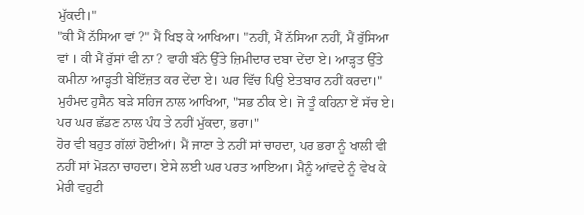ਮੁੱਕਦੀ।"
"ਕੀ ਮੈਂ ਨੱਸਿਆ ਵਾਂ ?" ਮੈਂ ਖਿਝ ਕੇ ਆਖਿਆ। "ਨਹੀਂ, ਮੈਂ ਨੱਸਿਆ ਨਹੀਂ, ਮੈਂ ਰੁੱਸਿਆ ਵਾਂ । ਕੀ ਮੈਂ ਰੁੱਸਾਂ ਵੀ ਨਾ ? ਵਾਹੀ ਬੰਨੇ ਉੱਤੇ ਜ਼ਿਮੀਦਾਰ ਦਬਾ ਦੇਂਦਾ ਏ। ਆੜ੍ਹਤ ਉੱਤੇ ਕਮੀਨਾ ਆੜ੍ਹਤੀ ਬੇਇੱਜ਼ਤ ਕਰ ਦੇਂਦਾ ਏ। ਘਰ ਵਿੱਚ ਪਿਉ ਏਤਬਾਰ ਨਹੀਂ ਕਰਦਾ।"
ਮੁਹੰਮਦ ਹੁਸੈਨ ਬੜੇ ਸਹਿਜ ਨਾਲ ਆਖਿਆ, "ਸਭ ਠੀਕ ਏ। ਜੋ ਤੂੰ ਕਹਿਨਾ ਏਂ ਸੱਚ ਏ। ਪਰ ਘਰ ਛੱਡਣ ਨਾਲ ਪੰਧ ਤੇ ਨਹੀਂ ਮੁੱਕਦਾ, ਭਰਾ।"
ਹੋਰ ਵੀ ਬਹੁਤ ਗੱਲਾਂ ਹੋਈਆਂ। ਮੈਂ ਜਾਣਾ ਤੇ ਨਹੀਂ ਸਾਂ ਚਾਹਦਾ, ਪਰ ਭਰਾ ਨੂੰ ਖਾਲੀ ਵੀ ਨਹੀਂ ਸਾਂ ਮੋੜਨਾ ਚਾਹਦਾ। ਏਸੇ ਲਈ ਘਰ ਪਰਤ ਆਇਆ। ਮੈਨੂੰ ਆਂਵਦੇ ਨੂੰ ਵੇਖ ਕੇ ਮੇਰੀ ਵਹੁਟੀ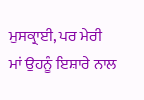ਮੁਸਕ੍ਰਾਈ, ਪਰ ਮੇਰੀ ਮਾਂ ਉਹਨੂੰ ਇਸ਼ਾਰੇ ਨਾਲ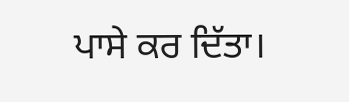ਪਾਸੇ ਕਰ ਦਿੱਤਾ।